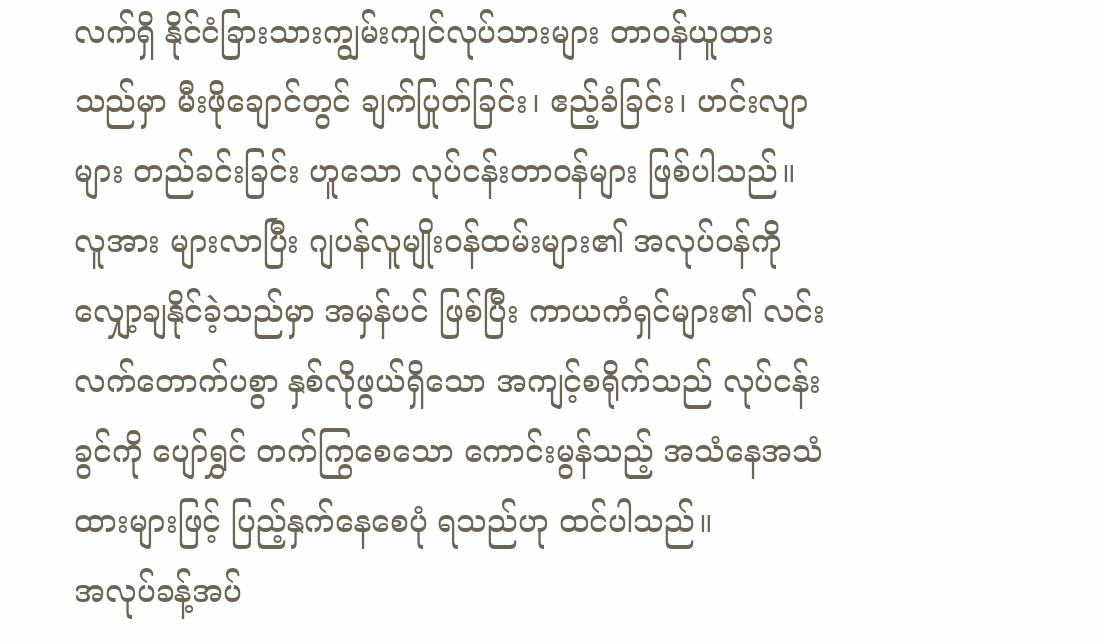လက်ရှိ နိုင်ငံခြားသားကျွမ်းကျင်လုပ်သားများ တာဝန်ယူထားသည်မှာ မီးဖိုချောင်တွင် ချက်ပြုတ်ခြင်း၊ ဧည့်ခံခြင်း၊ ဟင်းလျာများ တည်ခင်းခြင်း ဟူသော လုပ်ငန်းတာဝန်များ ဖြစ်ပါသည်။ လူအား များလာပြီး ဂျပန်လူမျိုးဝန်ထမ်းများ၏ အလုပ်ဝန်ကို လျှော့ချနိုင်ခဲ့သည်မှာ အမှန်ပင် ဖြစ်ပြီး ကာယကံရှင်များ၏ လင်းလက်တောက်ပစွာ နှစ်လိုဖွယ်ရှိသော အကျင့်စရိုက်သည် လုပ်ငန်းခွင်ကို ပျော်ရွှင် တက်ကြွစေသော ကောင်းမွန်သည့် အသံနေအသံထားများဖြင့် ပြည့်နှက်နေစေပုံ ရသည်ဟု ထင်ပါသည်။
အလုပ်ခန့်အပ်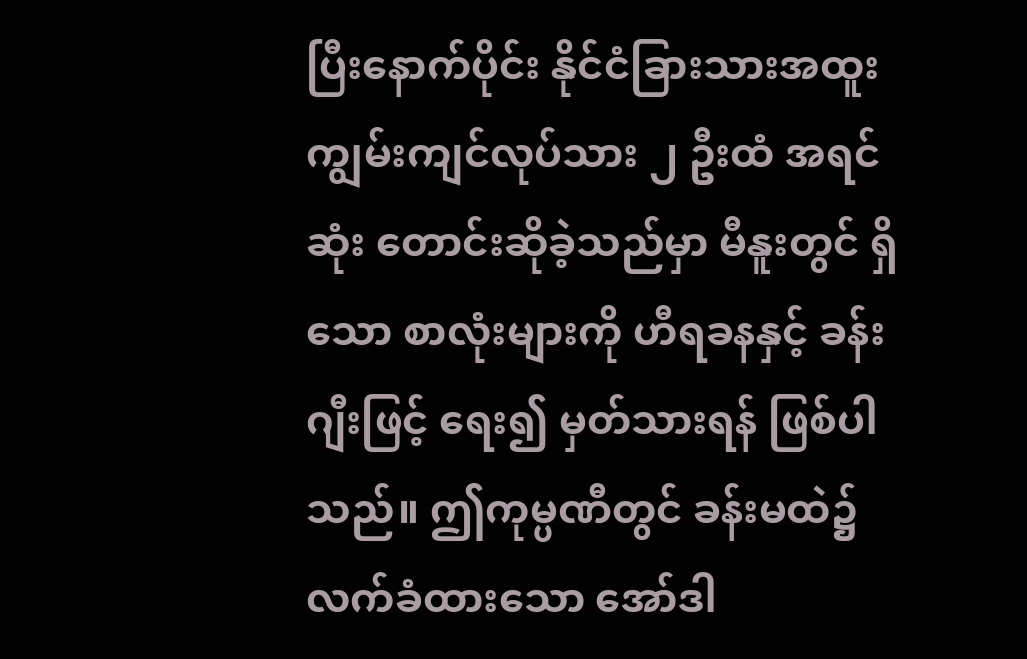ပြီးနောက်ပိုင်း နိုင်ငံခြားသားအထူးကျွမ်းကျင်လုပ်သား ၂ ဦးထံ အရင်ဆုံး တောင်းဆိုခဲ့သည်မှာ မီနူးတွင် ရှိသော စာလုံးများကို ဟီရခနနှင့် ခန်းဂျီးဖြင့် ရေး၍ မှတ်သားရန် ဖြစ်ပါသည်။ ဤကုမ္ပဏီတွင် ခန်းမထဲ၌ လက်ခံထားသော အော်ဒါ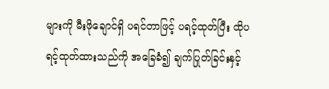များကို မီးဖိုချောင်ရှိ ပရင်တာဖြင့် ပရင့်ထုတ်ပြီး ထိုပရင့်ထုတ်ထားသည်ကို အခြေခံ၍ ချက်ပြုတ်ခြင်းနှင့်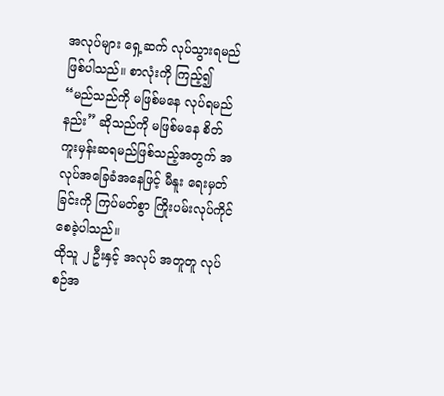အလုပ်များ ရှေ့ဆက် လုပ်သွားရမည် ဖြစ်ပါသည်။ စာလုံးကို ကြည့်၍ “မည်သည်ကို မဖြစ်မနေ လုပ်ရမည်နည်း” ဆိုသည်ကို မဖြစ်မနေ စိတ်ကူးမှန်းဆရမည်ဖြစ်သည့်အတွက် အလုပ်အခြေခံအနေဖြင့် မီနူး ရေးမှတ်ခြင်းကို ကြပ်မတ်စွာ ကြိုးပမ်းလုပ်ကိုင်စေခဲ့ပါသည်။
ထိုသူ ၂ ဦးနှင့် အလုပ် အတူတူ လုပ်စဉ်အ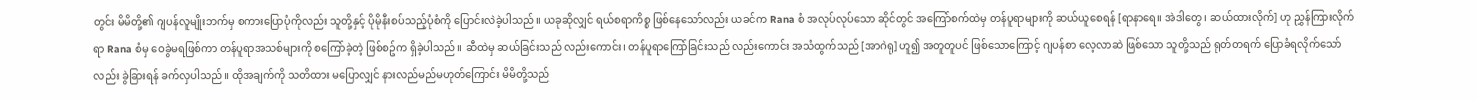တွင်း မိမိတို့၏ ဂျပန်လူမျိုးဘက်မှ စကားပြောပုံကိုလည်း သူတို့နှင့် ပိုမိုနီးစပ်သည့်ပုံစံကို ပြောင်းလဲခဲ့ပါသည်။ ယခုဆိုလျှင် ရယ်စရာကိစ္စ ဖြစ်နေသော်လည်း ယခင်က Rana စံ အလုပ်လုပ်သော ဆိုင်တွင် အကြော်စက်ထဲမှ တန်ပူရာများကို ဆယ်ယူစေရန် [ရာနာရေ။ အဲဒါတွေ၊ ဆယ်ထားလိုက်] ဟု ညွှန်ကြားလိုက်ရာ Rana စံမှ ဝေခွဲမရဖြစ်ကာ တန်ပူရာအသစ်များကို စကြော်ခဲ့တဲ့ ဖြစ်စဥ်က ရှိခဲ့ပါသည်။ ဆီထဲမှ ဆယ်ခြင်းသည် လည်းကောင်း၊ တန်ပူရာကြော်ခြင်းသည် လည်းကောင်း အသံထွက်သည် [အာဂဲရု] ဟူ၍ အတူတူပင် ဖြစ်သောကြောင့် ဂျပန်စာ လေ့လာဆဲ ဖြစ်သော သူတို့သည် ရုတ်တရက် ပြောခံရလိုက်သော်လည်း ခွဲခြားရန် ခက်လှပါသည်။ ထိုအချက်ကို သတိထား မပြောလျှင် နားလည်မည်မဟုတ်ကြောင်း မိမိတို့သည်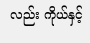လည်း ကိုယ်နှင့်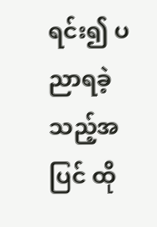ရင်း၍ ပညာရခဲ့သည့်အပြင် ထို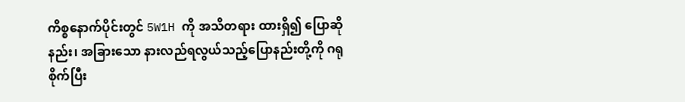ကိစ္စနောက်ပိုင်းတွင် 5W1H ကို အသိတရား ထားရှိ၍ ပြောဆိုနည်း၊ အခြားသော နားလည်ရလွယ်သည့်ပြောနည်းတို့ကို ဂရုစိုက်ပြီး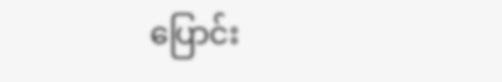ပြောင်း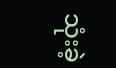သုံးခဲ့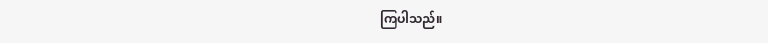ကြပါသည်။